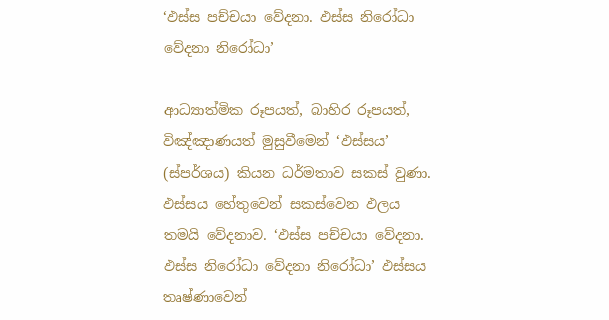‘ඵස්‌ස පච්චයා වේදනා. ඵස්‌ස නිරෝධා වේදනා නිරෝධා’

ආධ්‍යාත්මික රූපයත්, බාහිර රූපයත්, විඤ්ඤාණයත් මුසුවීමෙන් ‘ඵස්‌සය’ (ස්‌පර්ශය) කියන ධර්මතාව සකස්‌ වුණා. ඵස්‌සය හේතුවෙන් සකස්‌වෙන ඵලය තමයි වේදනාව. ‘ඵස්‌ස පච්චයා වේදනා. ඵස්‌ස නිරෝධා වේදනා නිරෝධා’ ඵස්‌සය තෘෂ්ණාවෙන්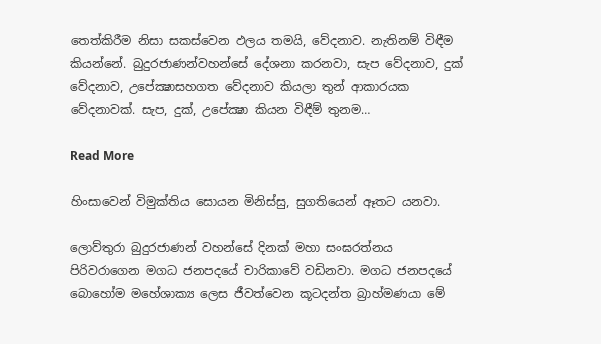තෙත්කිරීම නිසා සකස්‌වෙන ඵලය තමයි, වේදනාව. නැතිනම් විඳීම කියන්නේ. බුදුරජාණන්වහන්සේ දේශනා කරනවා, සැප වේදනාව, දුක්‌ වේදනාව, උපේක්‍ෂාසහගත වේදනාව කියලා තුන් ආකාරයක වේදනාවක්‌. සැප, දුක්‌, උපේක්‍ෂා කියන විඳීම් තුනම…

Read More

හිංසාවෙන් විමුක්තිය සොයන මිනිස්සු, සුගතියෙන් ඈතට යනවා.

ලොව්තුරා බුදුරජාණන් වහන්සේ දිනක් මහා සංඝරත්නය පිරිවරාගෙන මගධ ජනපදයේ චාරිකාවේ වඩිනවා. මගධ ජනපදයේ බොහෝම මහේශාක්‍ය ලෙස ජීවත්වෙන කූටදන්ත බ්‍රාහ්මණයා මේ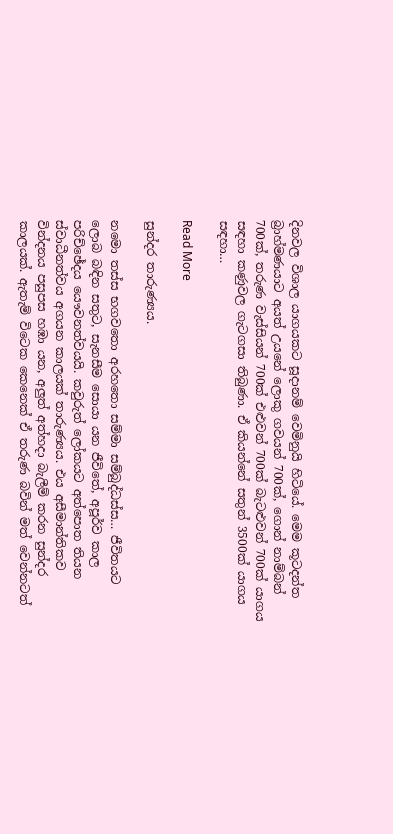දිනවල විශාල යාගයකට සූදානම් වෙමිනුයි හිටියේ. මෙම කූටදන්ත බ්‍රාහ්මණයාට අයත් උයනේ ලොකු ගවයන් 700ක්, ගොන් නාම්බන් 700ක්, තරුණ වැස්සියන් 700ක් එළුවන් 700ක් බැටළුවන් 700ක් යාගය සඳහා කණුවල ගැටගසා තිබුණා. ඒ කියන්නේ සතුන් 3500ක් යාගය සඳහා…

Read More

සුන්දර තාරුණ්‍යය.

නමො තස්ස භගවතො අරහතො සම්මා සම්බුද්ධස්ස… ජීවිතයට ලොබ බඳින සතුට, සැනසීම සොයා යන ජීවිතේ, අපූර්ව කාල පරිච්ඡේදය යෞවනත්වයයි. කවුරුත් ලෝකයට අත්පොත තියන ස්වාධීනත්වය අගයන කාලයක් තාරුණ්‍යය. එය අසීමාන්තිකව වින්දනය පසුපස හඹා යන, අලුත් අත්හදා බැලීම් කරන සුන්දර කාලයක්. ඇතැම් විටෙක කෙනෙක් ඒ තරුණ බවින් මත් වෙන්නටත්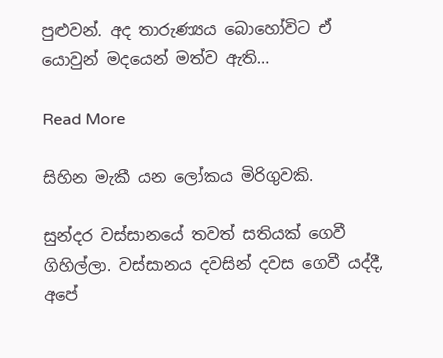පුළුවන්. අද තාරුණ්‍යය බොහෝවිට ඒ යොවුන් මදයෙන් මත්ව ඇති…

Read More

සිහින මැකී යන ලෝකය මිරිගුවකි.

සුන්දර වස්සානයේ තවත් සතියක් ගෙවී ගිහිල්ලා. වස්සානය දවසින් දවස ගෙවී යද්දී, අපේ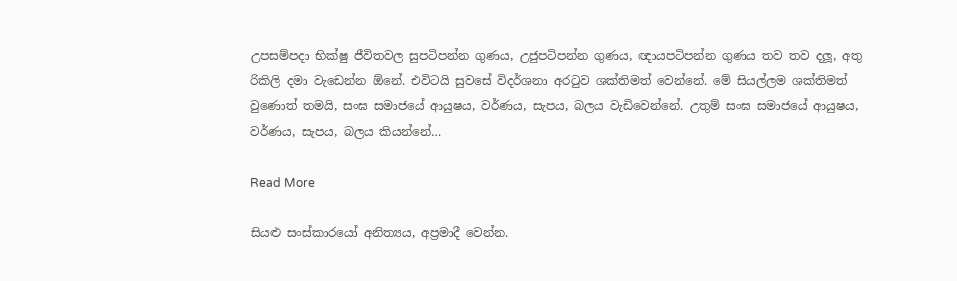උපසම්පදා භික්ෂු ජීවිතවල සුපටිපන්න ගුණය, උජුපටිපන්න ගුණය, ඥායපටිපන්න ගුණය තව තව දලූ, අතු රිකිලි දමා වැඩෙන්න ඕනේ. එවිටයි සුවසේ විදර්ශනා අරටුව ශක්තිමත් වෙන්නේ. මේ සියල්ලම ශක්තිමත් වුණොත් තමයි, සංඝ සමාජයේ ආයුෂය, වර්ණය, සැපය, බලය වැඩිවෙන්නේ. උතුම් සංඝ සමාජයේ ආයුෂය, වර්ණය, සැපය, බලය කියන්නේ…

Read More

සියළු සංස්කාරයෝ අනිත්‍යය, අප්‍රමාදී වෙන්න.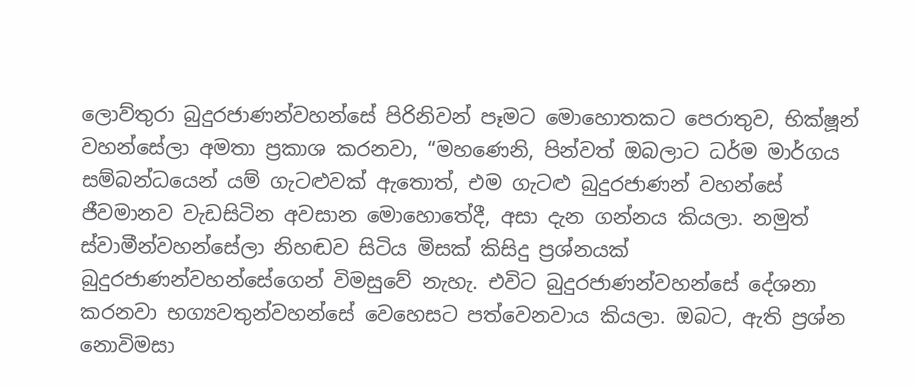ලොව්තුරා බුදුරජාණන්වහන්සේ පිරිනිවන් පෑමට මොහොතකට පෙරාතුව, භික්ෂූන් වහන්සේලා අමතා ප්‍රකාශ කරනවා, “මහණෙනි, පින්වත් ඔබලාට ධර්ම මාර්ගය සම්බන්ධයෙන් යම් ගැටළුවක් ඇතොත්, එම ගැටළු බුදුරජාණන් වහන්සේ ජීවමානව වැඩසිටින අවසාන මොහොතේදී, අසා දැන ගන්නය කියලා. නමුත් ස්වාමීන්වහන්සේලා නිහඬව සිටිය මිසක් කිසිදු ප්‍රශ්නයක් බුදුරජාණන්වහන්සේගෙන් විමසුවේ නැහැ. එවිට බුදුරජාණන්වහන්සේ දේශනා කරනවා භග්‍යවතුන්වහන්සේ වෙහෙසට පත්වෙනවාය කියලා. ඔබට, ඇති ප්‍රශ්න නොවිමසා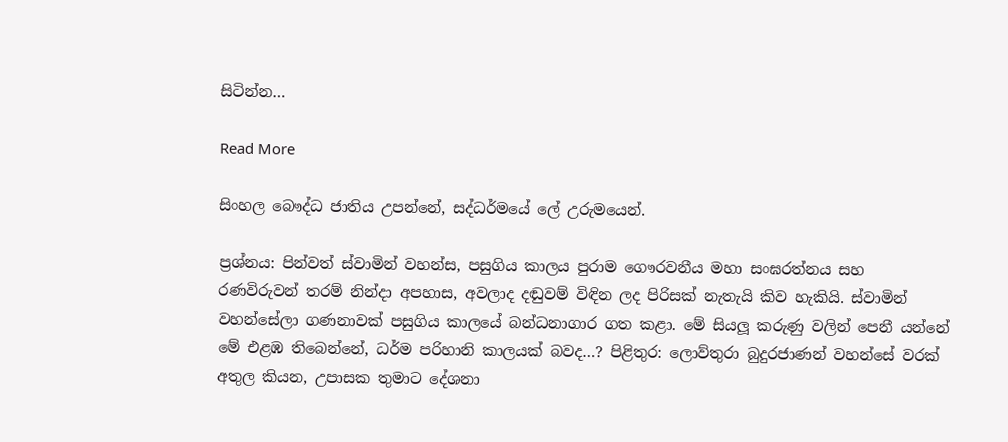සිටින්න…

Read More

සිංහල බෞද්ධ ජාතිය උපන්නේ, සද්ධර්මයේ ලේ උරුමයෙන්.

ප්‍රශ්නය: පින්වත් ස්වාමින් වහන්ස, පසුගිය කාලය පුරාම ගෞරවනීය මහා සංඝරත්නය සහ රණවිරුවන් තරම් නින්දා අපහාස, අවලාද දඬුවම් විඳින ලද පිරිසක් නැතැයි කිව හැකියි. ස්වාමින් වහන්සේලා ගණනාවක් පසුගිය කාලයේ බන්ධනාගාර ගත කළා. මේ සියලූ‍ කරුණු වලින් පෙනී යන්නේ මේ එළඹ තිබෙන්නේ, ධර්ම පරිහානි කාලයක් බවද…? පිළිතුර: ලොව්තුරා බුදුරජාණන් වහන්සේ වරක් අතුල කියන, උපාසක තුමාට දේශනා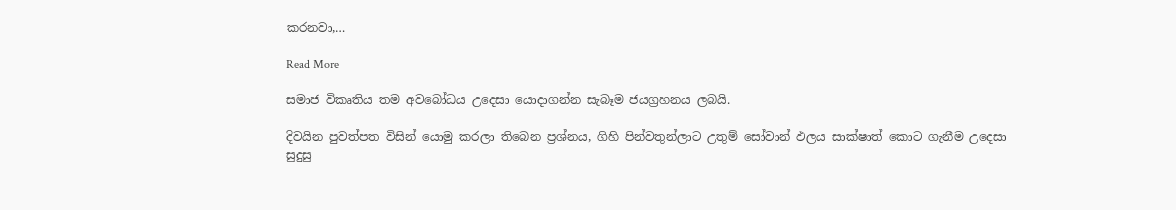කරනවා,…

Read More

සමාජ විකෘතිය තම අවබෝධය උදෙසා යොදාගන්න සැබෑම ජයග්‍රහනය ලබයි.

දිවයින පුවත්පත විසින් යොමු කරලා තිබෙන ප්‍රශ්නය, ගිහි පින්වතුන්ලාට උතුම් සෝවාන් ඵලය සාක්ෂාත් කොට ගැනීම උදෙසා සුදුසු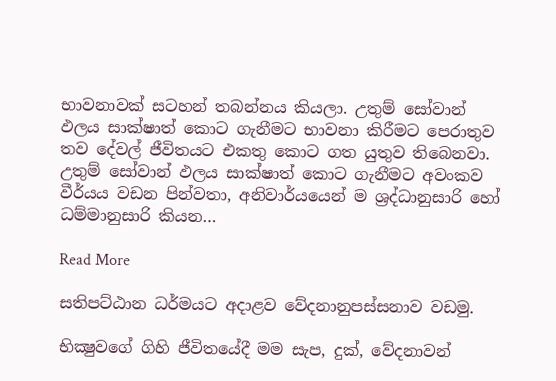භාවනාවක් සටහන් තබන්නය කියලා. උතුම් සෝවාන් ඵලය සාක්ෂාත් කොට ගැනීමට භාවනා කිරීමට පෙරාතුව තව දේවල් ජීවිතයට එකතු කොට ගත යුතුව තිබෙනවා. උතුම් සෝවාන් ඵලය සාක්ෂාත් කොට ගැනීමට අවංකව වීර්යය වඩන පින්වතා, අනිවාර්යයෙන් ම ශ්‍රද්ධානුසාරි හෝ ධම්මානුසාරි කියන…

Read More

සතිපට්‌ඨාන ධර්මයට අදාළව වේදනානුපස්‌සනාව වඩමු.

භික්‍ෂුවගේ ගිහි ජීවිතයේදී මම සැප, දුක්‌, වේදනාවන්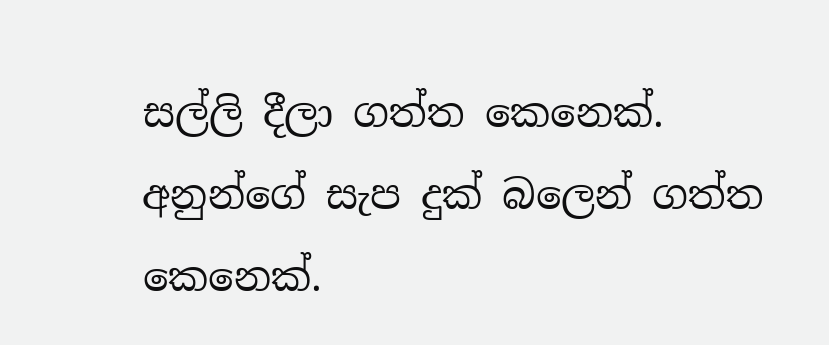සල්ලි දීලා ගත්ත කෙනෙක්‌. අනුන්ගේ සැප දුක්‌ බලෙන් ගත්ත කෙනෙක්‌.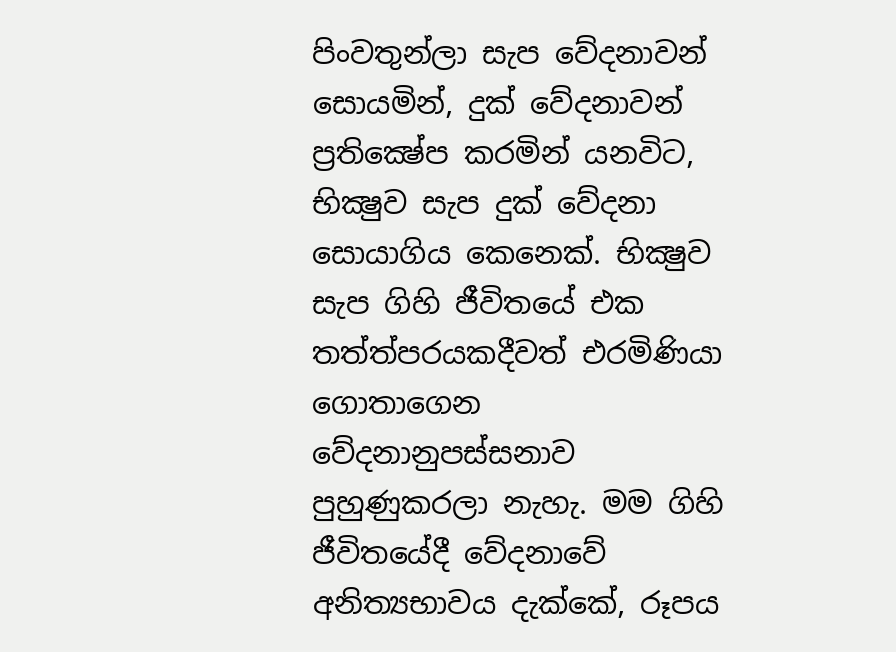පිංවතුන්ලා සැප වේදනාවන් සොයමින්, දුක්‌ වේදනාවන් ප්‍රතික්‍ෂේප කරමින් යනවිට, භික්‍ෂුව සැප දුක්‌ වේදනා සොයාගිය කෙනෙක්‌. භික්‍ෂුව සැප ගිහි ජීවිතයේ එක තත්ත්පරයකදීවත් එරමිණියා ගොතාගෙන වේදනානුපස්‌සනාව පුහුණුකරලා නැහැ. මම ගිහි ජීවිතයේදී වේදනාවේ අනිත්‍යභාවය දැක්‌කේ, රූපය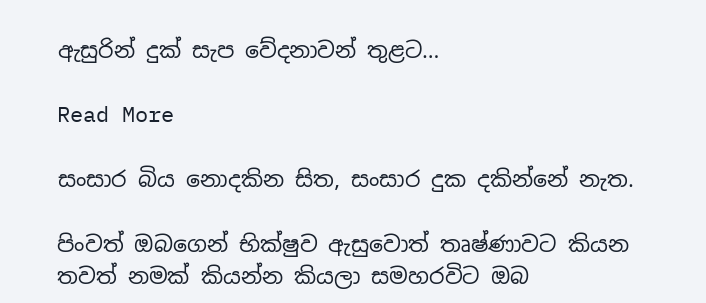ඇසුරින් දුක්‌ සැප වේදනාවන් තුළට…

Read More

සංසාර බිය නොදකින සිත, සංසාර දුක දකින්නේ නැත.

පිංවත් ඔබගෙන් භික්ෂුව ඇසුවොත් තෘෂ්ණාවට කියන තවත් නමක් කියන්න කියලා සමහරවිට ඔබ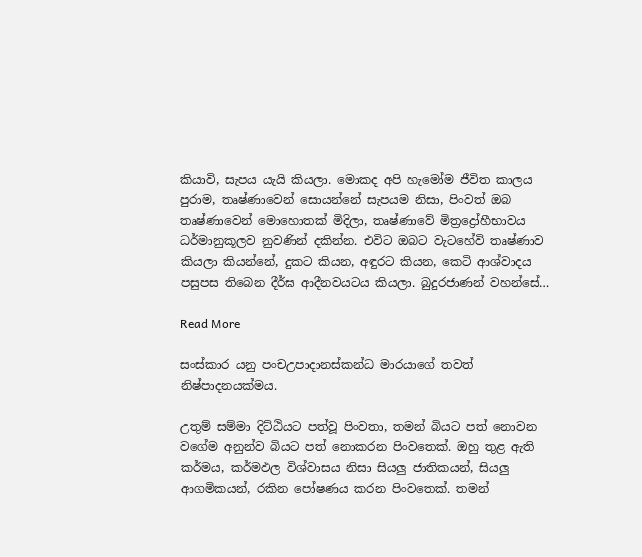කියාවි, සැපය යැයි කියලා. මොකද අපි හැමෝම ජීවිත කාලය පුරාම, තෘෂ්ණාවෙන් සොයන්නේ සැපයම නිසා, පිංවත් ඔබ තෘෂ්ණාවෙන් මොහොතක් මිදිලා, තෘෂ්ණාවේ මිත්‍රද්‍රෝහීභාවය ධර්මානුකූලව නුවණින් දකින්න. එවිට ඔබට වැටහේවි තෘෂ්ණාව කියලා කියන්නේ, දුකට කියන, අඳුරට කියන, කෙටි ආශ්වාදය පසුපස තිබෙන දීර්ඝ ආදීනවයටය කියලා. බුදුරජාණන් වහන්සේ…

Read More

සංස්කාර යනු පංචඋපාදානස්කන්ධ මාරයාගේ තවත් නිෂ්පාදනයක්මය.

උතුම් සම්මා දිට්‌ඨියට පත්වූ පිංවතා, තමන් බියට පත් නොවන වගේම අනුන්ව බියට පත් නොකරන පිංවතෙක්‌. ඔහු තුළ ඇති කර්මය, කර්මඵල විශ්වාසය නිසා සියලු ජාතිකයන්, සියලු ආගමිකයන්, රකින පෝෂණය කරන පිංවතෙක්‌. තමන්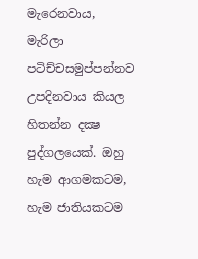මැරෙනවාය, මැරිලා පටිච්චසමුප්පන්නව උපදිනවාය කියල හිතන්න දක්‍ෂ පුද්ගලයෙක්‌. ඔහු හැම ආගමකටම, හැම ජාතියකටම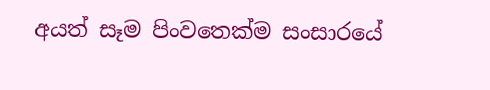අයත් සෑම පිංවතෙක්‌ම සංසාරයේ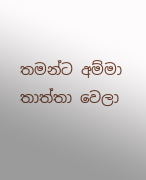තමන්ට අම්මා තාත්තා වෙලා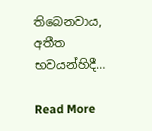තිබෙනවාය, අතීත භවයන්හිදී…

Read More